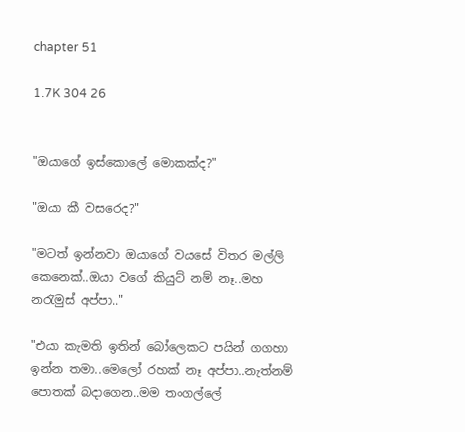chapter 51

1.7K 304 26


"ඔයාගේ ඉස්කොලේ මොකක්ද?"

"ඔයා කී වසරෙද?"

"මටත් ඉන්නවා ඔයාගේ වයසේ විතර මල්ලි කෙනෙක්..ඔයා වගේ කියුට් නම් නෑ..මහ නරැමුස් අප්පා.."

"එයා කැමති ඉතින් බෝලෙකට පයින් ගගහා ඉන්න තමා..මෙලෝ රහක් නෑ අප්පා..නැත්නම් පොතක් බදාගෙන..මම තංගල්ලේ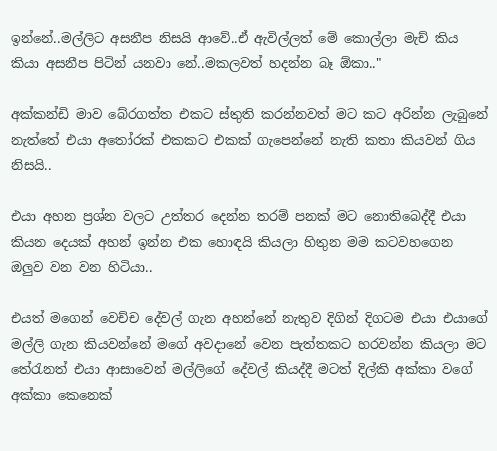ඉන්නේ..මල්ලිට අසනීප නිසයි ආවේ..ඒ ඇවිල්ලත් මේ කොල්ලා මැච් කිය කියා අසනීප පිටින් යනවා නේ..මකලවත් හදන්න බෑ ඕකා.."

අක්කන්ඩි මාව බේරගත්ත එකට ස්තුති කරන්නවත් මට කට අරින්න ලැබුනේ නැත්තේ එයා අතෝරක් එකකට එකක් ගැපෙන්නේ නැති කතා කියවන් ගිය නිසයි..

එයා අහන ප්‍රශ්න වලට උත්තර දෙන්න තරම් පනක් මට නොතිබෙද්දී එයා කියන දෙයක් අහන් ඉන්න එක හොඳයි කියලා හිතුන මම කටවහගෙන ඔලුව වන වන හිටියා..

එයත් මගෙන් වෙච්ච දේවල් ගැන අහන්නේ නැතුව දිගින් දිගටම එයා එයාගේ මල්ලි ගැන කියවන්නේ මගේ අවදානේ වෙන පැත්තකට හරවන්න කියලා මට තේරැනත් එයා ආසාවෙන් මල්ලිගේ දේවල් කියද්දී මටත් දිල්කි අක්කා වගේ අක්කා කෙනෙක්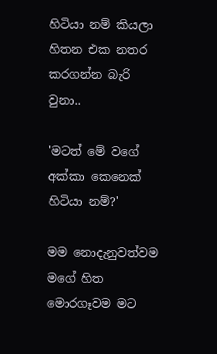හිටියා නම් කියලා හිතන එක නතර කරගන්න බැරි වුනා..

'මටත් මේ වගේ අක්කා කෙනෙක් හිටියා නම්?'

මම නොදැනුවත්වම මගේ හිත මොරගෑවම මට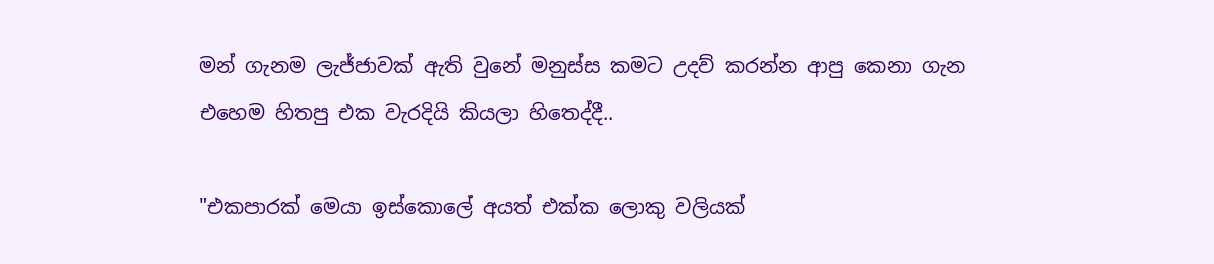මන් ගැනම ලැජ්ජාවක් ඇති වුනේ මනුස්ස කමට උදව් කරන්න ආපු කෙනා ගැන එහෙම හිතපු එක වැරදියි කියලා හිතෙද්දී..

"එකපාරක් මෙයා ඉස්කොලේ අයත් එක්ක ලොකු වලියක්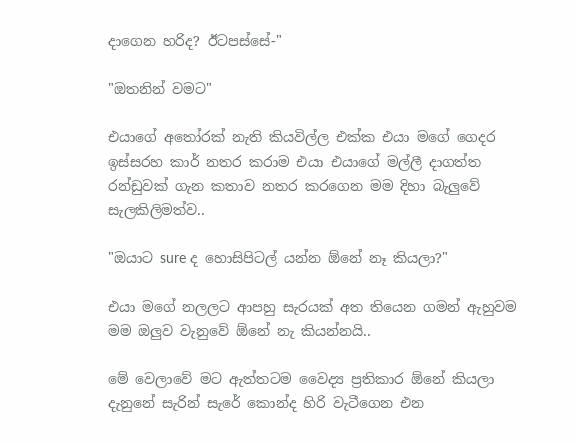දාගෙන හරිද? ඊටපස්සේ-"

"ඔතනින් වමට"

එයාගේ අතෝරක් නැති කියවිල්ල එක්ක එයා මගේ ගෙදර ඉස්සරහ කාර් නතර කරාම එයා එයාගේ මල්ලී දාගත්ත රන්ඩුවක් ගැන කතාව නතර කරගෙන මම දිහා බැලුවේ සැලකිලිමත්ව..

"ඔයාට sure ද හොසිපිටල් යන්න ඕනේ නෑ කියලා?"

එයා මගේ නලලට ආපහු සැරයක් අත තියෙන ගමන් ඇහුවම මම ඔලුව වැනුවේ ඕනේ නැ කියන්නයි..

මේ වෙලාවේ මට ඇත්තටම වෛද්‍ය ප්‍රතිකාර ඕනේ කියලා දැනුනේ සැරින් සැරේ කොන්ද හිරි වැටීගෙන එන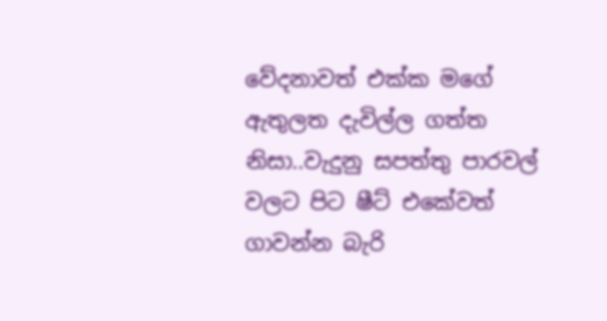වේදනාවත් එක්ක මගේ ඇතුලත දැවිල්ල ගත්ත නිසා..වැදුනු සපත්තු පාරවල් වලට පිට ෂීට් එකේවත් ගාවන්න බැරි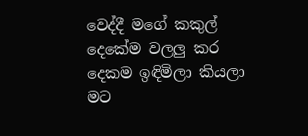වෙද්දී මගේ කකුල් දෙකේම වලලු කර දෙකම ඉඳිමිලා කියලා මට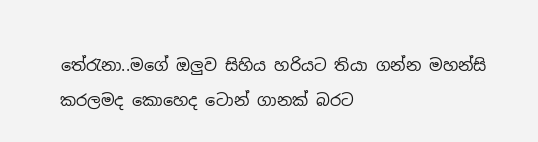තේරැනා..මගේ ඔලුව සිහිය හරියට තියා ගන්න මහන්සි කරලමද කොහෙද ටොන් ගානක් බරට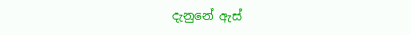දැනුනේ ඇස්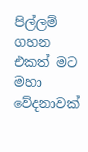පිල්ලම් ගහන එකත් මට මහා වේදනාවක්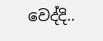වෙද්දි..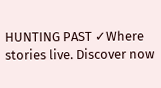HUNTING PAST ✓Where stories live. Discover now